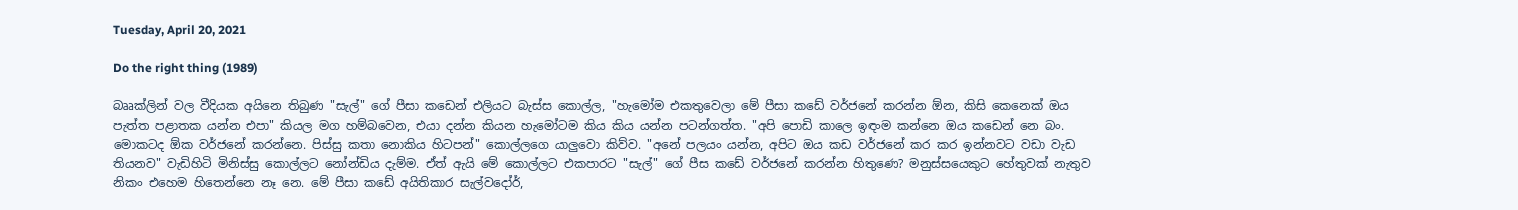Tuesday, April 20, 2021

Do the right thing (1989)

බෲක්ලින් වල වීදියක අයිනෙ තිබුණ "සැල්" ගේ පීසා කඩෙන් එලියට බැස්ස කොල්ල, "හැමෝම එකතුවෙලා මේ පීසා කඩේ වර්ජනේ කරන්න ඕන, කිසි කෙනෙක් ඔය පැත්ත පළාතක යන්න එපා" කියල මග හම්බවෙන, එයා දන්න කියන හැමෝටම කිය කිය යන්න පටන්ගත්ත. "අපි පොඩි කාලෙ ඉඳංම කන්නෙ ඔය කඩෙන් නෙ බං. මොකටද ඕක වර්ජනේ කරන්නෙ. පිස්සු කතා නොකිය හිටපන්" කොල්ලගෙ යාලුවො කිව්ව. "අනේ පලයං යන්න, අපිට ඔය කඩ වර්ජනේ කර කර ඉන්නවට වඩා වැඩ තියනව" වැඩිහිටි මිනිස්සු කොල්ලට නෝන්ඩිය දැම්ම. ඒත් ඇයි මේ කොල්ලට එකපාරට "සැල්" ගේ පීස කඩේ වර්ජනේ කරන්න හිතුණෙ? මනුස්සයෙකුට හේතුවක් නැතුව නිකං එහෙම හිතෙන්නෙ නෑ නෙ. මේ පීසා කඩේ අයිතිකාර සැල්වදෝර්,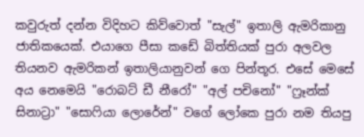කවුරුත් දන්න විදිහට කිව්වොත් "සැල්" ඉතාලි ඇමරිකානු ජාතිකයෙක්. එයාගෙ පීසා කඩේ බිත්තියක් පුරා අලවල තියනව ඇමරිකන් ඉතාලියානුවන් ගෙ පින්තූර. එසේ මෙසේ අය නෙමෙයි "රොබට් ඩී නීරෝ" "අල් පචිනෝ" "ෆ්‍රෑන්ක් සිනාට්‍රා" "සොෆියා ලොරේන්" වගේ ලෝකෙ පුරා නම තියපු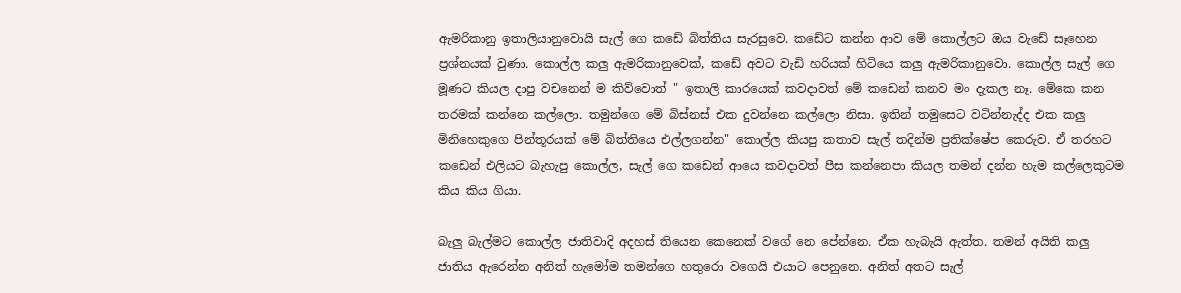ඇමරිකානු ඉතාලියානුවොයි සැල් ගෙ කඩේ බිත්තිය සැරසුවෙ. කඩේට කන්න ආව මේ කොල්ලට ඔය වැඩේ සෑහෙන ප්‍රශ්නයක් වුණා. කොල්ල කලු ඇමරිකානුවෙක්, කඩේ අවට වැඩි හරියක් හිටියෙ කලු ඇමරිකානුවො. කොල්ල සැල් ගෙ මූණට කියල දාපු වචනෙන් ම කිව්වොත් " ඉතාලි කාරයෙක් කවදාවත් මේ කඩෙන් කනව මං දැකල නෑ. මේකෙ කන තරමක් කන්නෙ කල්ලො. තමුන්ගෙ මේ බිස්නස් එක දුවන්නෙ කල්ලො නිසා. ඉතින් තමුසෙට වටින්නැද්ද එක කලු මිනිහෙකුගෙ පින්තූරයක් මේ බිත්තියෙ එල්ලගන්න" කොල්ල කියපු කතාව සැල් තදින්ම ප්‍රතික්ෂේප කෙරුව. ඒ තරහට කඩෙන් එලියට බැහැපු කොල්ල, සැල් ගෙ කඩෙන් ආයෙ කවදාවත් පීස කන්නෙපා කියල තමන් දන්න හැම කල්ලෙකුටම කිය කිය ගියා.

බැලු බැල්මට කොල්ල ජාතිවාදි අදහස් තියෙන කෙනෙක් වගේ නෙ පේන්නෙ. ඒක හැබැයි ඇත්ත. තමන් අයිති කලු ජාතිය ඇරෙන්න අනිත් හැමෝම තමන්ගෙ හතුරො වගෙයි එයාට පෙනුනෙ. අනිත් අතට සැල්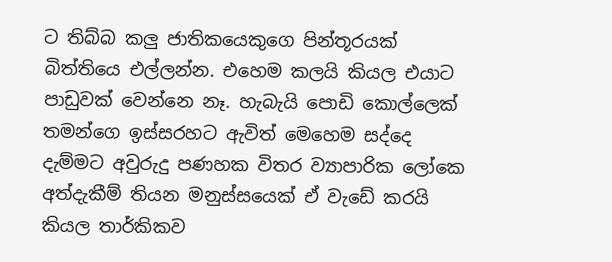ට තිබ්බ කලු ජාතිකයෙකුගෙ පින්තූරයක් බිත්තියෙ එල්ලන්න. එහෙම කලයි කියල එයාට පාඩුවක් වෙන්නෙ නෑ. හැබැයි පොඩි කොල්ලෙක් තමන්ගෙ ඉස්සරහට ඇවිත් මෙහෙම සද්දෙ දැම්මට අවුරුදු පණහක විතර ව්‍යාපාරික ලෝකෙ අත්දැකීම් තියන මනුස්සයෙක් ඒ වැඩේ කරයි කියල තාර්කිකව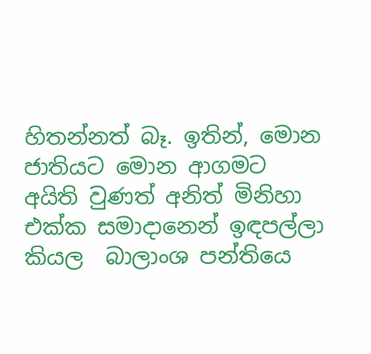හිතන්නත් බෑ. ඉතින්, මොන ජාතියට මොන ආගමට අයිති වුණත් අනිත් මිනිහා එක්ක සමාදානෙන් ඉඳපල්ලා කියල  බාලාංශ පන්තියෙ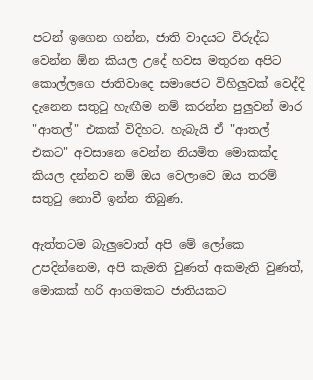පටන් ඉගෙන ගන්න, ජාති වාදයට විරුද්ධ වෙන්න ඕන කියල උදේ හවස මතුරන අපිට කොල්ලගෙ ජාතිවාදෙ සමාජෙට විහිලුවක් වෙද්දි දැනෙන සතුටු හැඟීම නම් කරන්න පුලුවන් මාර "ආතල්" එකක් විදිහට. හැබැයි ඒ "ආතල් එකට" අවසානෙ වෙන්න නියමිත මොකක්ද කියල දන්නව නම් ඔය වෙලාවෙ ඔය තරම් සතුටු නොවී ඉන්න තිබුණ.

ඇත්තටම බැලුවොත් අපි මේ ලෝකෙ උපදින්නෙම, අපි කැමති වුණත් අකමැති වුණත්, මොකක් හරි ආගමකට ජාතියකට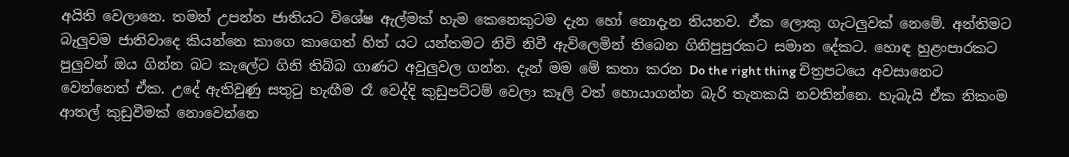අයිති වෙලානෙ. තමන් උපන්න ජාතියට විශේෂ ඇල්මක් හැම කෙනෙකුටම දැන හෝ නොදැන තියනව. ඒක ලොකු ගැටලුවක් නෙමේ. අන්තිමට බැලුවම ජාතිවාදෙ කියන්නෙ කාගෙ කාගෙත් හිත් යට යන්තමට නිවි නිවී ඇවිලෙමින් තිබෙන ගිනිපුපුරකට සමාන දේකට. හොඳ හුළංපාරකට පුලුවන් ඔය ගින්න බට කැලේට ගිනි තිබ්බ ගාණට අවුලුවල ගන්න. දැන් මම මේ කතා කරන Do the right thing චිත්‍රපටයෙ අවසානෙට වෙන්නෙත් ඒක. උදේ ඇතිවුණු සතුටු හැඟීම රෑ වෙද්දි කුඩුපට්ටම් වෙලා කෑලි වත් හොයාගන්න බැරි තැනකයි නවතින්නෙ. හැබැයි ඒක නිකංම ආතල් කුඩුවීමක් නොවෙන්නෙ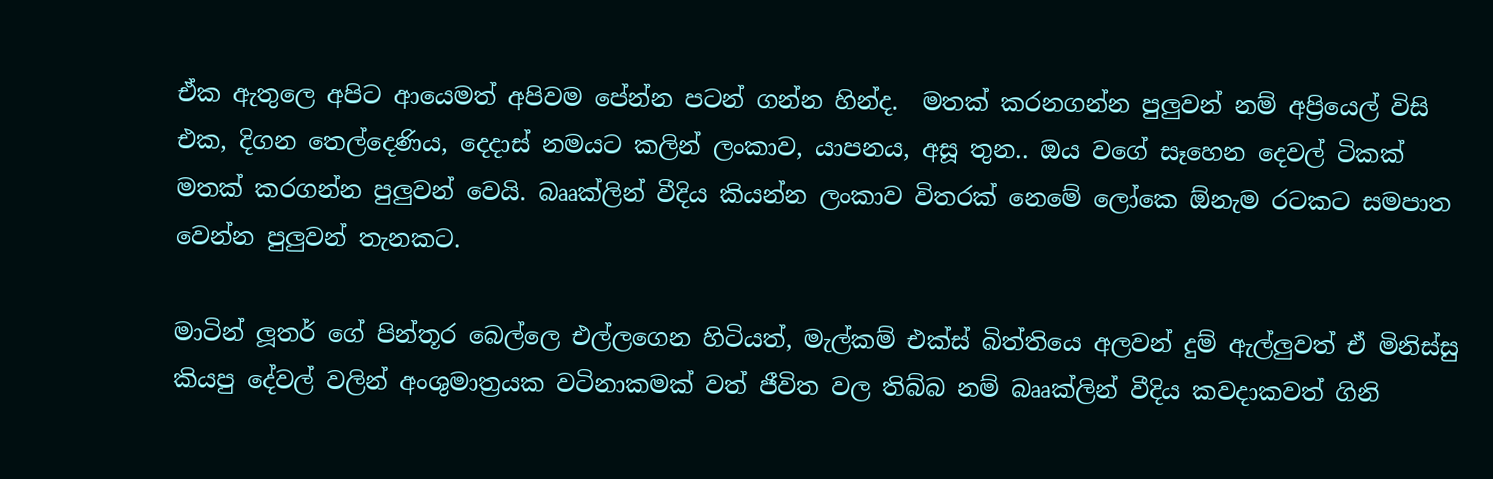ඒක ඇතුලෙ අපිට ආයෙමත් අපිවම පේන්න පටන් ගන්න හින්ද.  මතක් කරනගන්න පුලුවන් නම් අප්‍රියෙල් විසි එක, දිගන තෙල්දෙණිය, දෙදාස් නමයට කලින් ලංකාව, යාපනය, අසූ තුන.. ඔය වගේ සෑහෙන දෙවල් ටිකක් මතක් කරගන්න පුලුවන් වෙයි. බෲක්ලින් වීදිය කියන්න ලංකාව විතරක් නෙමේ ලෝකෙ ඕනැම රටකට සමපාත වෙන්න පුලුවන් තැනකට.

මාටින් ලූතර් ගේ පින්තූර බෙල්ලෙ එල්ලගෙන හිටියත්, මැල්කම් එක්ස් බිත්තියෙ අලවන් දුම් ඇල්ලුවත් ඒ මිනිස්සු කියපු දේවල් වලින් අංශුමාත්‍රයක වටිනාකමක් වත් ජීවිත වල තිබ්බ නම් බෲක්ලින් වීදිය කවදාකවත් ගිනි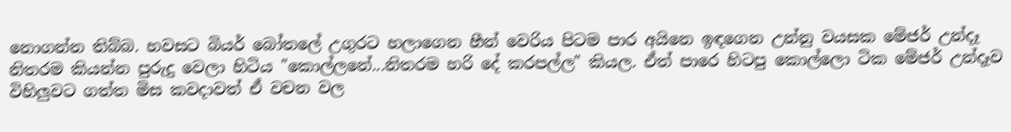නොගන්න තිබ්බ. හවසට බියර් බෝතලේ උගුරට හලාගෙන හීන් වෙරිය පිටම පාර අයිනෙ ඉඳගෙන උන්නු වයසක මේජර් උන්දෑ නිතරම කියන්න පුරුදු වෙලා හිටිය "කොල්ලනේ...නිතරම හරි දේ කරපල්ල" කියල. ඒත් පාරෙ හිටපු කොල්ලො ටික මේජර් උන්දෑව විහිලුවට ගත්ත මිස කවදාවත් ඒ වචන වල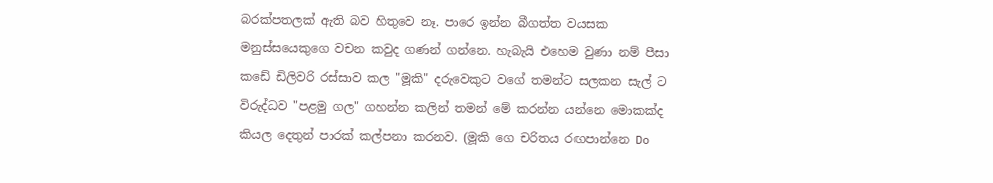බරක්පතලක් ඇති බව හිතුවෙ නෑ. පාරෙ ඉන්න බීගත්ත වයසක මනුස්සයෙකුගෙ වචන කවුද ගණන් ගන්නෙ. හැබැයි එහෙම වුණා නම් පීසා කඩේ ඩිලිවරි රස්සාව කල "මූකි" දරුවෙකුට වගේ තමන්ට සලකන සැල් ට විරුද්ධව "පළමු ගල" ගහන්න කලින් තමන් මේ කරන්න යන්නෙ මොකක්ද කියල දෙතුන් පාරක් කල්පනා කරනව. (මූකි ගෙ චරිතය රඟපාන්නෙ Do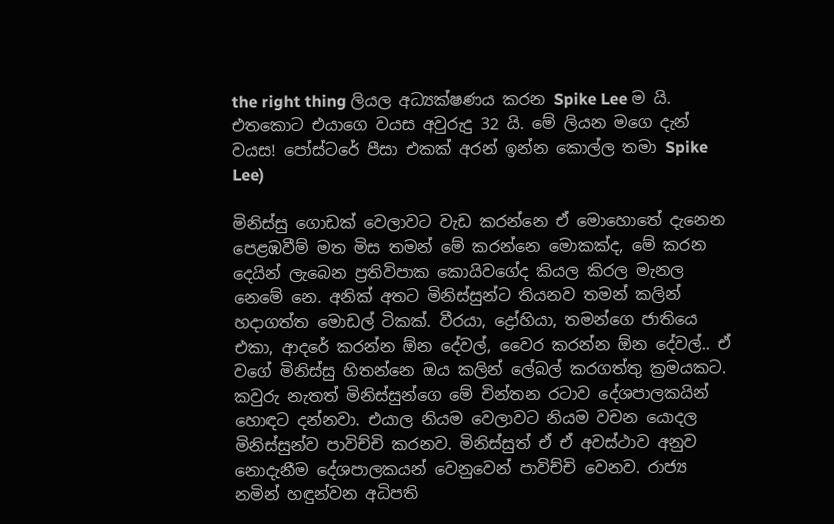the right thing ලියල අධ්‍යක්ෂණය කරන Spike Lee ම යි. එතකොට එයාගෙ වයස අවුරුදු 32 යි. මේ ලියන මගෙ දැන් වයස! පෝස්ටරේ පීසා එකක් අරන් ඉන්න කොල්ල තමා Spike Lee)

මිනිස්සු ගොඩක් වෙලාවට වැඩ කරන්නෙ ඒ මොහොතේ දැනෙන පෙළඹවීම් මත මිස තමන් මේ කරන්නෙ මොකක්ද, මේ කරන දෙයින් ලැබෙන ප්‍රතිවිපාක කොයිවගේද කියල කිරල මැනල නෙමේ නෙ. අනික් අතට මිනිස්සුන්ට තියනව තමන් කලින් හදාගත්ත මොඩල් ටිකක්. වීරයා, ද්‍රෝහියා, තමන්ගෙ ජාතියෙ එකා, ආදරේ කරන්න ඕන දේවල්, වෛර කරන්න ඕන දේවල්.. ඒ වගේ මිනිස්සු හිතන්නෙ ඔය කලින් ලේබල් කරගත්තු ක්‍රමයකට. කවුරු නැතත් මිනිස්සුන්ගෙ මේ චින්තන රටාව දේශපාලකයින් හොඳට දන්නවා. එයාල නියම වෙලාවට නියම වචන යොදල මිනිස්සුන්ව පාවිච්චි කරනව. මිනිස්සුත් ඒ ඒ අවස්ථාව අනුව නොදැනීම දේශපාලකයන් වෙනුවෙන් පාවිච්චි වෙනව. රාජ්‍ය නමින් හඳුන්වන අධිපති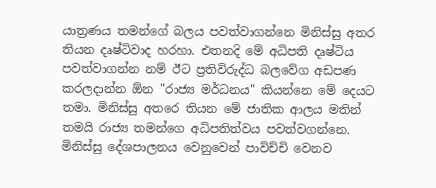යාත්‍රණය තමන්ගේ බලය පවත්වාගන්නෙ මිනිස්සු අතර තියන දෘෂ්ටිවාද හරහා. එතනදි මේ අධිපති දෘෂ්ටිය පවත්වාගන්න නම් ඊට ප්‍රතිවිරුද්ධ බලවේග අඩපණ කරලදාන්න ඕන "රාජ්‍ය මර්ධනය" කියන්නෙ මේ දෙයට තමා. මිනිස්සු අතරෙ තියන මේ ජාතික ආලය මතින් තමයි රාජ්‍ය තමන්ගෙ අධිපතිත්වය පවත්වගන්නෙ.  මිනිස්සු දේශපාලනය වෙනුවෙන් පාවිච්චි වෙනව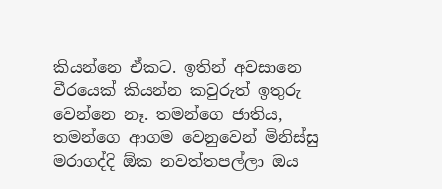කියන්නෙ ඒකට. ඉතින් අවසානෙ වීරයෙක් කියන්න කවුරුත් ඉතුරු වෙන්නෙ නෑ. තමන්ගෙ ජාතිය, තමන්ගෙ ආගම වෙනුවෙන් මිනිස්සු මරාගද්දි ඕක නවත්තපල්ලා ඔය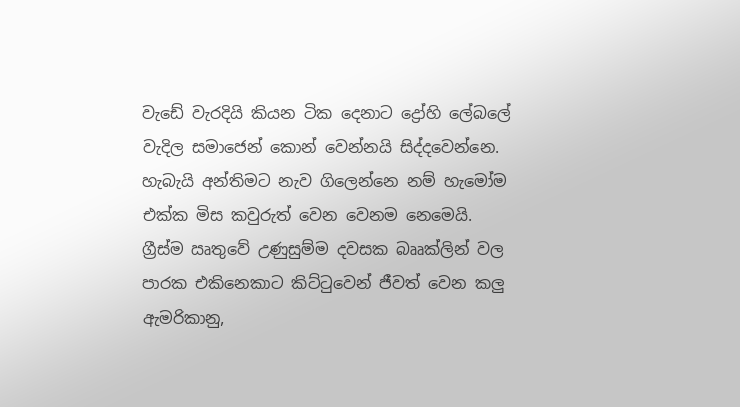වැඩේ වැරදියි කියන ටික දෙනාට ද්‍රෝහි ලේබලේ වැදිල සමාජෙන් කොන් වෙන්නයි සිද්දවෙන්නෙ. හැබැයි අන්තිමට නැව ගිලෙන්නෙ නම් හැමෝම එක්ක මිස කවුරුත් වෙන වෙනම නෙමෙයි. ග්‍රීස්ම ඍතුවේ උණුසුම්ම දවසක බෲක්ලින් වල පාරක එකිනෙකාට කිට්ටුවෙන් ජීවත් වෙන කලු ඇමරිකානු,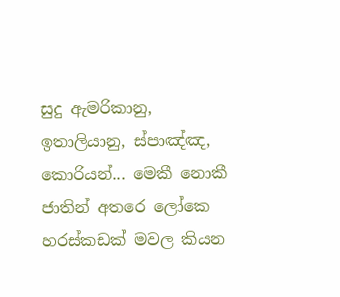සුදු ඇමරිකානු, ඉතාලියානු, ස්පාඤ්ඤ, කොරියන්... මෙකී නොකී ජාතින් අතරෙ ලෝකෙ හරස්කඩක් මවල කියන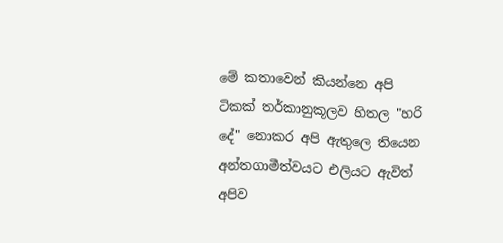මේ කතාවෙන් කියන්නෙ අපි ටිකක් තර්කානුකූලව හිතල "හරි දේ" නොකර අපි ඇතුලෙ තියෙන අන්තගාමීත්වයට එලියට ඇවිත් අපිව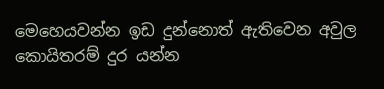මෙහෙයවන්න ඉඩ දුන්නොත් ඇතිවෙන අවුල කොයිතරම් දුර යන්න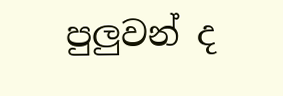පුලුවන් ද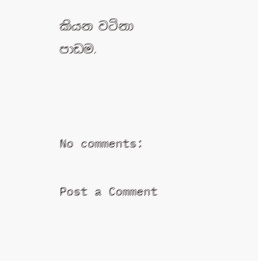කියන වටිනා පාඩම.



No comments:

Post a Comment